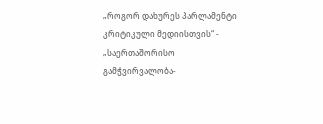„როგორ დახურეს პარლამენტი კრიტიკული მედიისთვის“ - „საერთაშორისო
გამჭვირვალობა-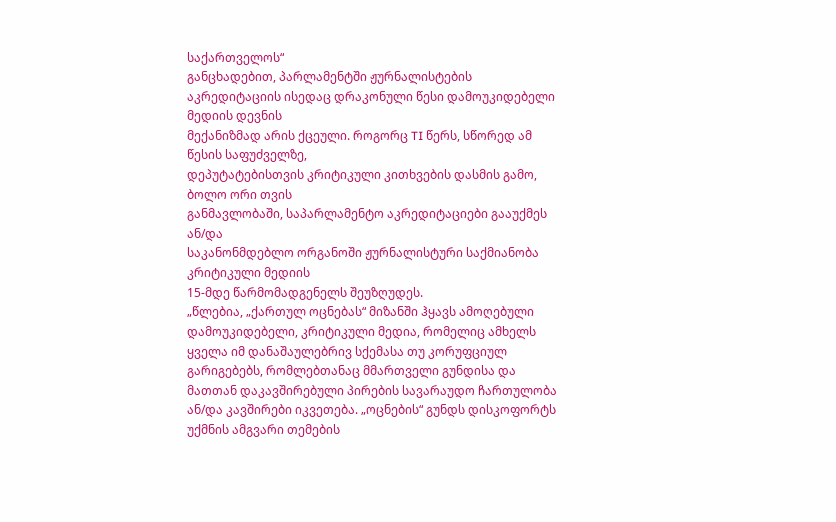საქართველოს“
განცხადებით, პარლამენტში ჟურნალისტების
აკრედიტაციის ისედაც დრაკონული წესი დამოუკიდებელი მედიის დევნის
მექანიზმად არის ქცეული. როგორც TI წერს, სწორედ ამ წესის საფუძველზე,
დეპუტატებისთვის კრიტიკული კითხვების დასმის გამო, ბოლო ორი თვის
განმავლობაში, საპარლამენტო აკრედიტაციები გააუქმეს ან/და
საკანონმდებლო ორგანოში ჟურნალისტური საქმიანობა კრიტიკული მედიის
15-მდე წარმომადგენელს შეუზღუდეს.
„წლებია, „ქართულ ოცნებას“ მიზანში ჰყავს ამოღებული დამოუკიდებელი, კრიტიკული მედია, რომელიც ამხელს ყველა იმ დანაშაულებრივ სქემასა თუ კორუფციულ გარიგებებს, რომლებთანაც მმართველი გუნდისა და მათთან დაკავშირებული პირების სავარაუდო ჩართულობა ან/და კავშირები იკვეთება. „ოცნების“ გუნდს დისკოფორტს უქმნის ამგვარი თემების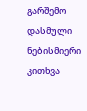გარშემო დასმული ნებისმიერი კითხვა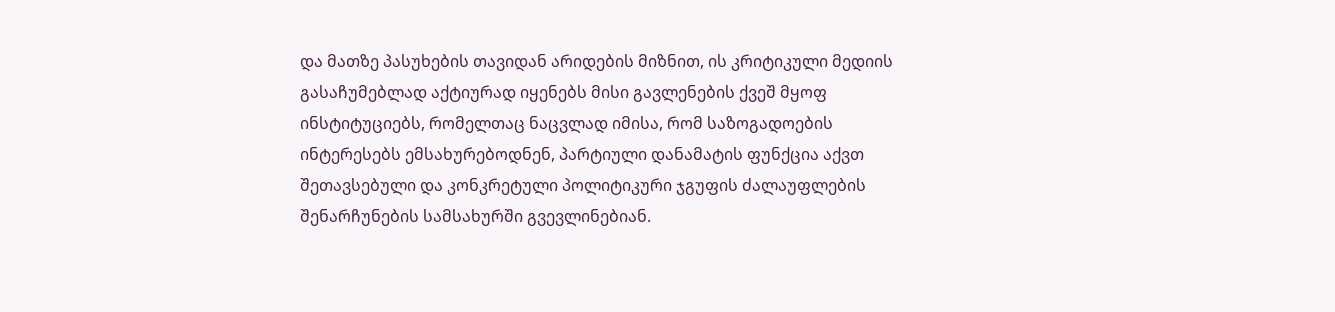და მათზე პასუხების თავიდან არიდების მიზნით, ის კრიტიკული მედიის გასაჩუმებლად აქტიურად იყენებს მისი გავლენების ქვეშ მყოფ ინსტიტუციებს, რომელთაც ნაცვლად იმისა, რომ საზოგადოების ინტერესებს ემსახურებოდნენ, პარტიული დანამატის ფუნქცია აქვთ შეთავსებული და კონკრეტული პოლიტიკური ჯგუფის ძალაუფლების შენარჩუნების სამსახურში გვევლინებიან.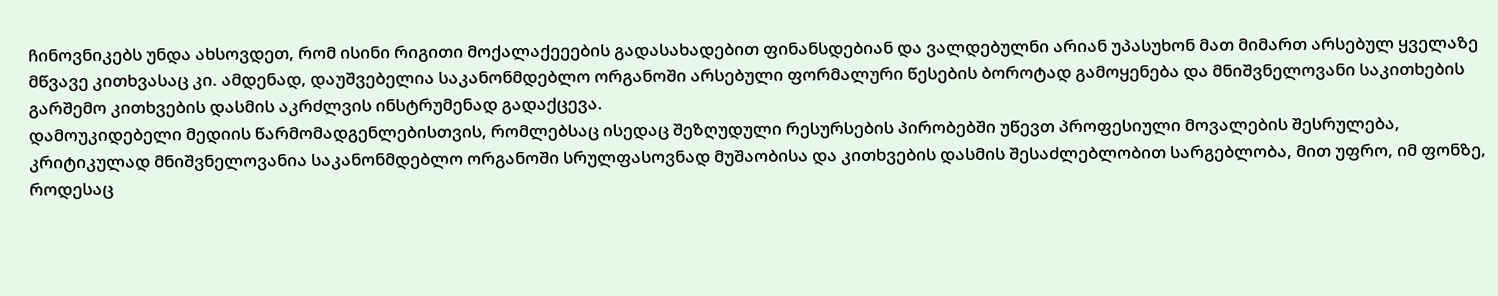ჩინოვნიკებს უნდა ახსოვდეთ, რომ ისინი რიგითი მოქალაქეეების გადასახადებით ფინანსდებიან და ვალდებულნი არიან უპასუხონ მათ მიმართ არსებულ ყველაზე მწვავე კითხვასაც კი. ამდენად, დაუშვებელია საკანონმდებლო ორგანოში არსებული ფორმალური წესების ბოროტად გამოყენება და მნიშვნელოვანი საკითხების გარშემო კითხვების დასმის აკრძლვის ინსტრუმენად გადაქცევა.
დამოუკიდებელი მედიის წარმომადგენლებისთვის, რომლებსაც ისედაც შეზღუდული რესურსების პირობებში უწევთ პროფესიული მოვალების შესრულება, კრიტიკულად მნიშვნელოვანია საკანონმდებლო ორგანოში სრულფასოვნად მუშაობისა და კითხვების დასმის შესაძლებლობით სარგებლობა, მით უფრო, იმ ფონზე, როდესაც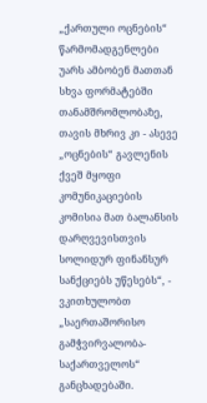„ქართული ოცნების“ წარმომადგენლები უარს ამბობენ მათთან სხვა ფორმატებში თანამშრომლობაზე, თავის მხრივ კი - ასევე „ოცნების“ გავლენის ქვეშ მყოფი კომუნიკაციების კომისია მათ ბალანსის დარღვევისთვის სოლიდურ ფინანსურ სანქციებს უწესებს“, - ვკითხულობთ „საერთაშორისო გამჭვირვალობა-საქართველოს“ განცხადებაში.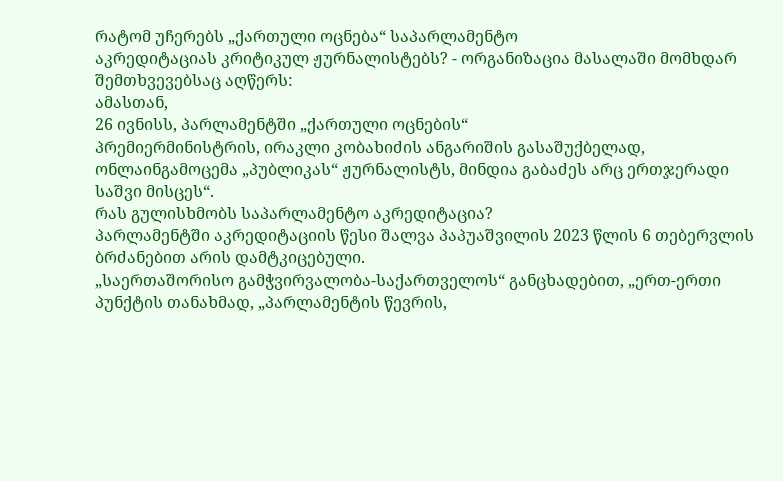რატომ უჩერებს „ქართული ოცნება“ საპარლამენტო
აკრედიტაციას კრიტიკულ ჟურნალისტებს? - ორგანიზაცია მასალაში მომხდარ
შემთხვევებსაც აღწერს:
ამასთან,
26 ივნისს, პარლამენტში „ქართული ოცნების“
პრემიერმინისტრის, ირაკლი კობახიძის ანგარიშის გასაშუქბელად,
ონლაინგამოცემა „პუბლიკას“ ჟურნალისტს, მინდია გაბაძეს არც ერთჯერადი
საშვი მისცეს“.
რას გულისხმობს საპარლამენტო აკრედიტაცია?
პარლამენტში აკრედიტაციის წესი შალვა პაპუაშვილის 2023 წლის 6 თებერვლის ბრძანებით არის დამტკიცებული.
„საერთაშორისო გამჭვირვალობა-საქართველოს“ განცხადებით, „ერთ-ერთი პუნქტის თანახმად, „პარლამენტის წევრის,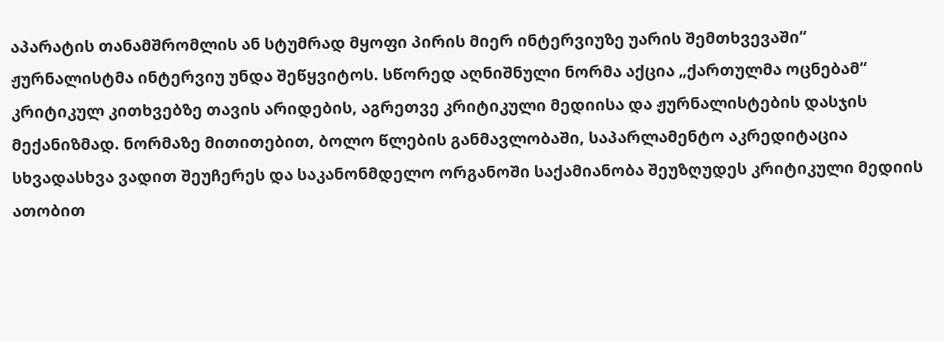აპარატის თანამშრომლის ან სტუმრად მყოფი პირის მიერ ინტერვიუზე უარის შემთხვევაში“ ჟურნალისტმა ინტერვიუ უნდა შეწყვიტოს. სწორედ აღნიშნული ნორმა აქცია „ქართულმა ოცნებამ“ კრიტიკულ კითხვებზე თავის არიდების, აგრეთვე კრიტიკული მედიისა და ჟურნალისტების დასჯის მექანიზმად. ნორმაზე მითითებით, ბოლო წლების განმავლობაში, საპარლამენტო აკრედიტაცია სხვადასხვა ვადით შეუჩერეს და საკანონმდელო ორგანოში საქამიანობა შეუზღუდეს კრიტიკული მედიის ათობით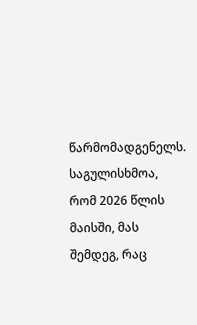წარმომადგენელს.
საგულისხმოა, რომ 2026 წლის მაისში, მას შემდეგ, რაც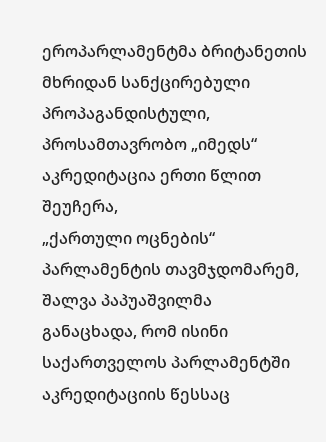ეროპარლამენტმა ბრიტანეთის მხრიდან სანქცირებული პროპაგანდისტული,
პროსამთავრობო „იმედს“ აკრედიტაცია ერთი წლით შეუჩერა,
„ქართული ოცნების“ პარლამენტის თავმჯდომარემ, შალვა პაპუაშვილმა
განაცხადა, რომ ისინი საქართველოს პარლამენტში აკრედიტაციის წესსაც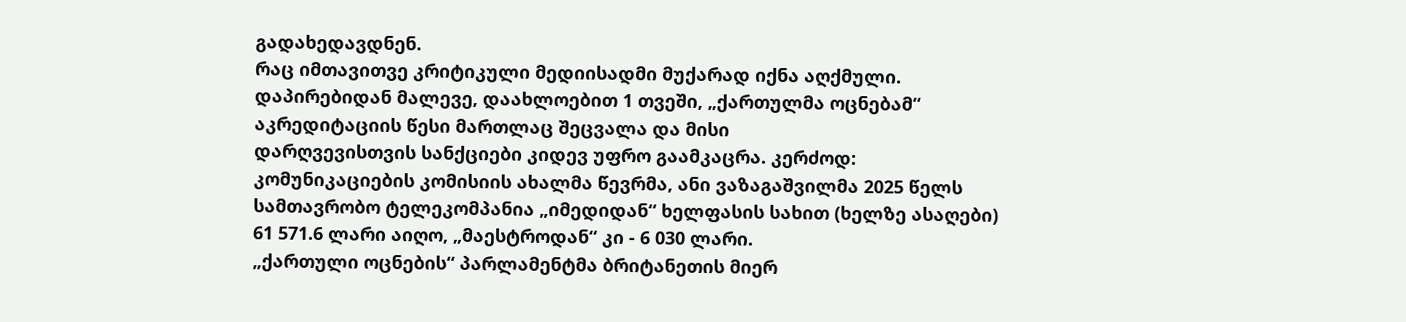გადახედავდნენ.
რაც იმთავითვე კრიტიკული მედიისადმი მუქარად იქნა აღქმული.
დაპირებიდან მალევე, დაახლოებით 1 თვეში, „ქართულმა ოცნებამ“
აკრედიტაციის წესი მართლაც შეცვალა და მისი
დარღვევისთვის სანქციები კიდევ უფრო გაამკაცრა. კერძოდ:
კომუნიკაციების კომისიის ახალმა წევრმა, ანი ვაზაგაშვილმა 2025 წელს
სამთავრობო ტელეკომპანია „იმედიდან“ ხელფასის სახით (ხელზე ასაღები)
61 571.6 ლარი აიღო, „მაესტროდან“ კი - 6 030 ლარი.
„ქართული ოცნების“ პარლამენტმა ბრიტანეთის მიერ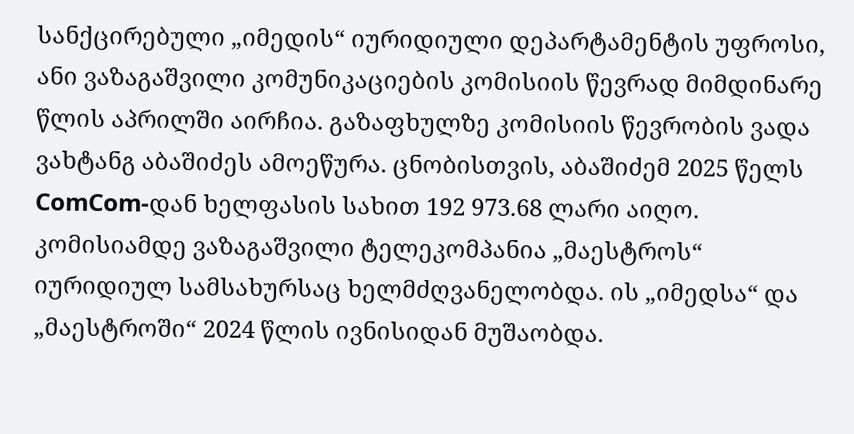სანქცირებული „იმედის“ იურიდიული დეპარტამენტის უფროსი, ანი ვაზაგაშვილი კომუნიკაციების კომისიის წევრად მიმდინარე წლის აპრილში აირჩია. გაზაფხულზე კომისიის წევრობის ვადა ვახტანგ აბაშიძეს ამოეწურა. ცნობისთვის, აბაშიძემ 2025 წელს ComCom-დან ხელფასის სახით 192 973.68 ლარი აიღო.
კომისიამდე ვაზაგაშვილი ტელეკომპანია „მაესტროს“ იურიდიულ სამსახურსაც ხელმძღვანელობდა. ის „იმედსა“ და „მაესტროში“ 2024 წლის ივნისიდან მუშაობდა.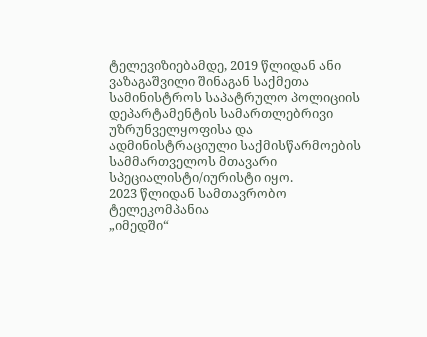ტელევიზიებამდე, 2019 წლიდან ანი ვაზაგაშვილი შინაგან საქმეთა სამინისტროს საპატრულო პოლიციის დეპარტამენტის სამართლებრივი უზრუნველყოფისა და ადმინისტრაციული საქმისწარმოების სამმართველოს მთავარი სპეციალისტი/იურისტი იყო.
2023 წლიდან სამთავრობო ტელეკომპანია
„იმედში“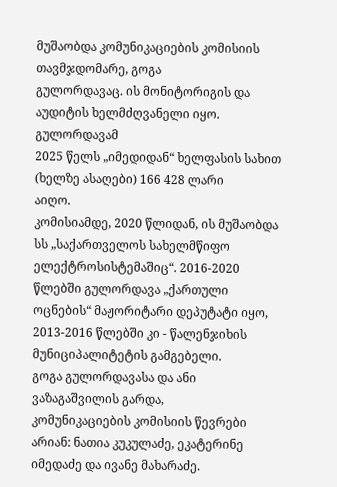მუშაობდა კომუნიკაციების კომისიის თავმჯდომარე, გოგა
გულორდავაც. ის მონიტორიგის და აუდიტის ხელმძღვანელი იყო. გულორდავამ
2025 წელს „იმედიდან“ ხელფასის სახით (ხელზე ასაღები) 166 428 ლარი
აიღო.
კომისიამდე, 2020 წლიდან, ის მუშაობდა სს „საქართველოს სახელმწიფო ელექტროსისტემაშიც“. 2016-2020 წლებში გულორდავა „ქართული ოცნების“ მაჟორიტარი დეპუტატი იყო, 2013-2016 წლებში კი - წალენჯიხის მუნიციპალიტეტის გამგებელი.
გოგა გულორდავასა და ანი ვაზაგაშვილის გარდა,
კომუნიკაციების კომისიის წევრები არიან: ნათია კუკულაძე, ეკატერინე
იმედაძე და ივანე მახარაძე.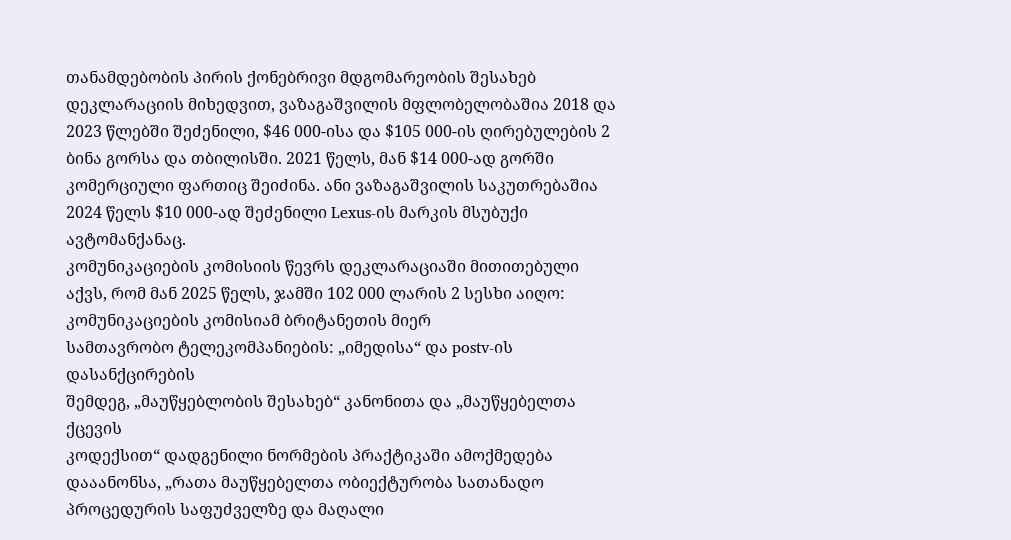თანამდებობის პირის ქონებრივი მდგომარეობის შესახებ დეკლარაციის მიხედვით, ვაზაგაშვილის მფლობელობაშია 2018 და 2023 წლებში შეძენილი, $46 000-ისა და $105 000-ის ღირებულების 2 ბინა გორსა და თბილისში. 2021 წელს, მან $14 000-ად გორში კომერციული ფართიც შეიძინა. ანი ვაზაგაშვილის საკუთრებაშია 2024 წელს $10 000-ად შეძენილი Lexus-ის მარკის მსუბუქი ავტომანქანაც.
კომუნიკაციების კომისიის წევრს დეკლარაციაში მითითებული
აქვს, რომ მან 2025 წელს, ჯამში 102 000 ლარის 2 სესხი აიღო:
კომუნიკაციების კომისიამ ბრიტანეთის მიერ
სამთავრობო ტელეკომპანიების: „იმედისა“ და postv-ის დასანქცირების
შემდეგ, „მაუწყებლობის შესახებ“ კანონითა და „მაუწყებელთა ქცევის
კოდექსით“ დადგენილი ნორმების პრაქტიკაში ამოქმედება
დააანონსა, „რათა მაუწყებელთა ობიექტურობა სათანადო
პროცედურის საფუძველზე და მაღალი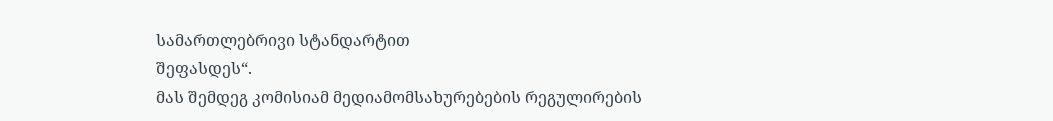სამართლებრივი სტანდარტით
შეფასდეს“.
მას შემდეგ კომისიამ მედიამომსახურებების რეგულირების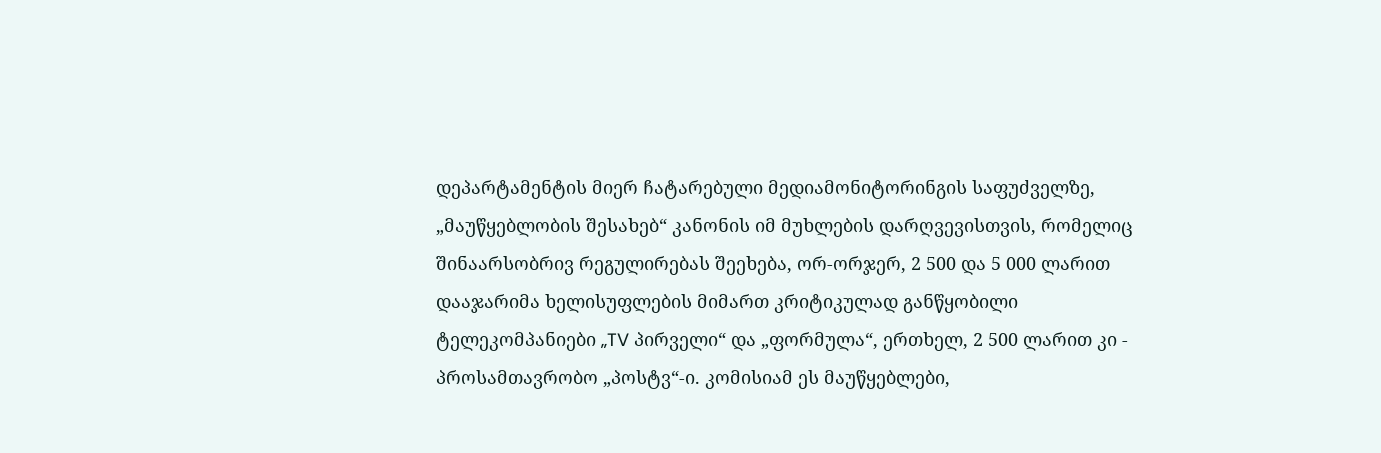დეპარტამენტის მიერ ჩატარებული მედიამონიტორინგის საფუძველზე, „მაუწყებლობის შესახებ“ კანონის იმ მუხლების დარღვევისთვის, რომელიც შინაარსობრივ რეგულირებას შეეხება, ორ-ორჯერ, 2 500 და 5 000 ლარით დააჯარიმა ხელისუფლების მიმართ კრიტიკულად განწყობილი ტელეკომპანიები „TV პირველი“ და „ფორმულა“, ერთხელ, 2 500 ლარით კი - პროსამთავრობო „პოსტვ“-ი. კომისიამ ეს მაუწყებლები,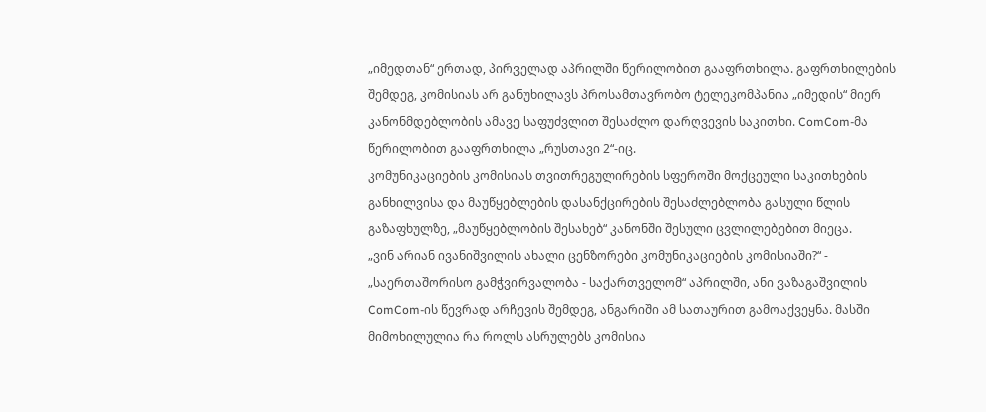„იმედთან“ ერთად, პირველად აპრილში წერილობით გააფრთხილა. გაფრთხილების შემდეგ, კომისიას არ განუხილავს პროსამთავრობო ტელეკომპანია „იმედის“ მიერ კანონმდებლობის ამავე საფუძვლით შესაძლო დარღვევის საკითხი. ComCom-მა წერილობით გააფრთხილა „რუსთავი 2“-იც.
კომუნიკაციების კომისიას თვითრეგულირების სფეროში მოქცეული საკითხების განხილვისა და მაუწყებლების დასანქცირების შესაძლებლობა გასული წლის გაზაფხულზე, „მაუწყებლობის შესახებ“ კანონში შესული ცვლილებებით მიეცა.
„ვინ არიან ივანიშვილის ახალი ცენზორები კომუნიკაციების კომისიაში?“ - „საერთაშორისო გამჭვირვალობა - საქართველომ“ აპრილში, ანი ვაზაგაშვილის ComCom-ის წევრად არჩევის შემდეგ, ანგარიში ამ სათაურით გამოაქვეყნა. მასში მიმოხილულია რა როლს ასრულებს კომისია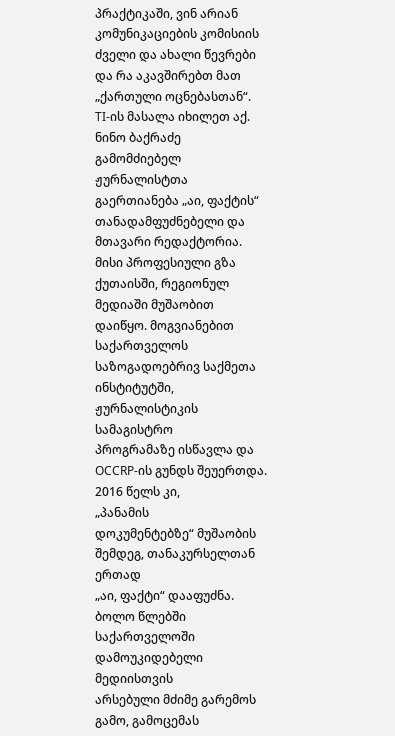პრაქტიკაში, ვინ არიან კომუნიკაციების კომისიის ძველი და ახალი წევრები და რა აკავშირებთ მათ „ქართული ოცნებასთან“. TI-ის მასალა იხილეთ აქ.
ნინო ბაქრაძე გამომძიებელ ჟურნალისტთა გაერთიანება „აი, ფაქტის“
თანადამფუძნებელი და მთავარი რედაქტორია. მისი პროფესიული გზა
ქუთაისში, რეგიონულ მედიაში მუშაობით დაიწყო. მოგვიანებით საქართველოს
საზოგადოებრივ საქმეთა ინსტიტუტში, ჟურნალისტიკის სამაგისტრო
პროგრამაზე ისწავლა და OCCRP-ის გუნდს შეუერთდა. 2016 წელს კი,
„პანამის
დოკუმენტებზე“ მუშაობის შემდეგ, თანაკურსელთან ერთად
„აი, ფაქტი“ დააფუძნა.
ბოლო წლებში საქართველოში დამოუკიდებელი მედიისთვის
არსებული მძიმე გარემოს გამო, გამოცემას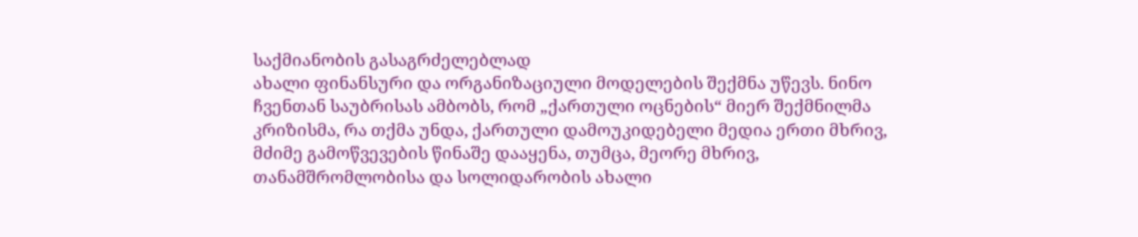საქმიანობის გასაგრძელებლად
ახალი ფინანსური და ორგანიზაციული მოდელების შექმნა უწევს. ნინო
ჩვენთან საუბრისას ამბობს, რომ „ქართული ოცნების“ მიერ შექმნილმა
კრიზისმა, რა თქმა უნდა, ქართული დამოუკიდებელი მედია ერთი მხრივ,
მძიმე გამოწვევების წინაშე დააყენა, თუმცა, მეორე მხრივ,
თანამშრომლობისა და სოლიდარობის ახალი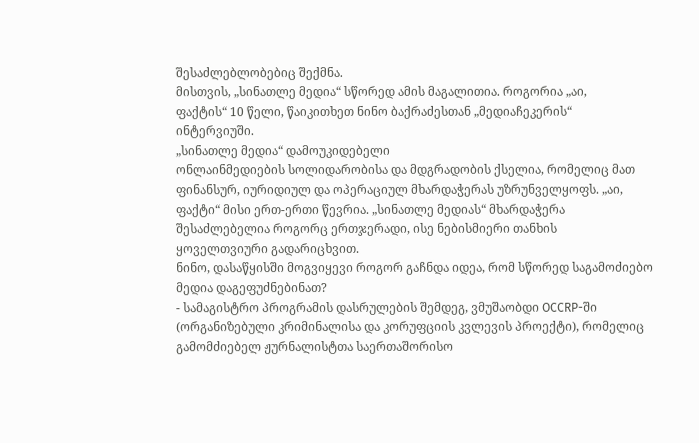შესაძლებლობებიც შექმნა.
მისთვის, „სინათლე მედია“ სწორედ ამის მაგალითია. როგორია „აი,
ფაქტის“ 10 წელი, წაიკითხეთ ნინო ბაქრაძესთან „მედიაჩეკერის“
ინტერვიუში.
„სინათლე მედია“ დამოუკიდებელი
ონლაინმედიების სოლიდარობისა და მდგრადობის ქსელია, რომელიც მათ
ფინანსურ, იურიდიულ და ოპერაციულ მხარდაჭერას უზრუნველყოფს. „აი,
ფაქტი“ მისი ერთ-ერთი წევრია. „სინათლე მედიას“ მხარდაჭერა
შესაძლებელია როგორც ერთჯერადი, ისე ნებისმიერი თანხის
ყოველთვიური გადარიცხვით.
ნინო, დასაწყისში მოგვიყევი როგორ გაჩნდა იდეა, რომ სწორედ საგამოძიებო მედია დაგეფუძნებინათ?
- სამაგისტრო პროგრამის დასრულების შემდეგ, ვმუშაობდი OCCRP-ში (ორგანიზებული კრიმინალისა და კორუფციის კვლევის პროექტი), რომელიც გამომძიებელ ჟურნალისტთა საერთაშორისო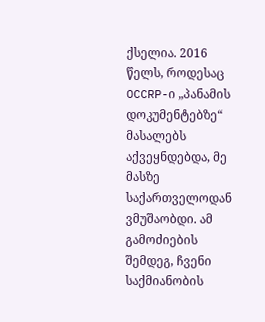ქსელია. 2016 წელს, როდესაც OCCRP-ი „პანამის დოკუმენტებზე“ მასალებს აქვეყნდებდა, მე მასზე საქართველოდან ვმუშაობდი. ამ გამოძიების შემდეგ, ჩვენი საქმიანობის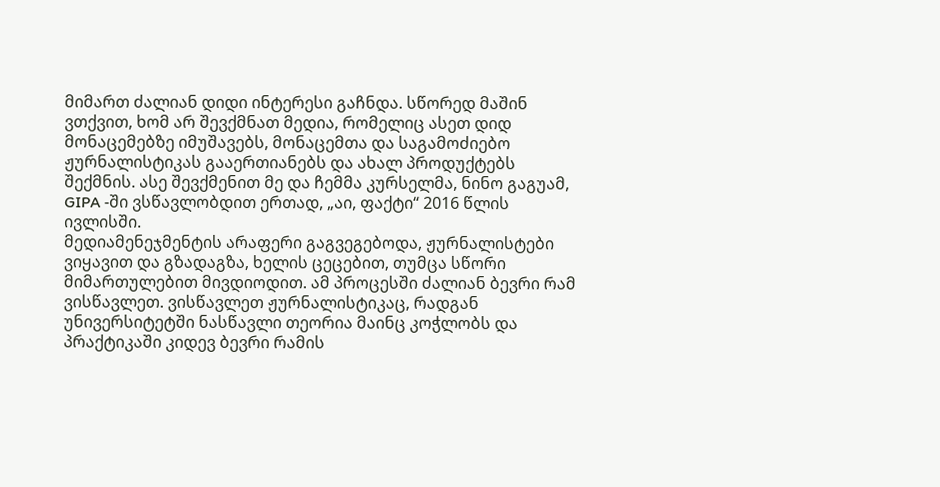მიმართ ძალიან დიდი ინტერესი გაჩნდა. სწორედ მაშინ ვთქვით, ხომ არ შევქმნათ მედია, რომელიც ასეთ დიდ მონაცემებზე იმუშავებს, მონაცემთა და საგამოძიებო ჟურნალისტიკას გააერთიანებს და ახალ პროდუქტებს შექმნის. ასე შევქმენით მე და ჩემმა კურსელმა, ნინო გაგუამ, GIPA -ში ვსწავლობდით ერთად, „აი, ფაქტი“ 2016 წლის ივლისში.
მედიამენეჯმენტის არაფერი გაგვეგებოდა, ჟურნალისტები ვიყავით და გზადაგზა, ხელის ცეცებით, თუმცა სწორი მიმართულებით მივდიოდით. ამ პროცესში ძალიან ბევრი რამ ვისწავლეთ. ვისწავლეთ ჟურნალისტიკაც, რადგან უნივერსიტეტში ნასწავლი თეორია მაინც კოჭლობს და პრაქტიკაში კიდევ ბევრი რამის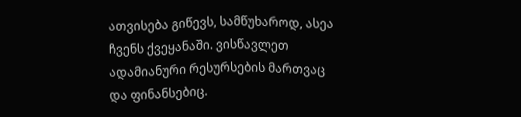ათვისება გიწევს, სამწუხაროდ, ასეა ჩვენს ქვეყანაში. ვისწავლეთ ადამიანური რესურსების მართვაც და ფინანსებიც.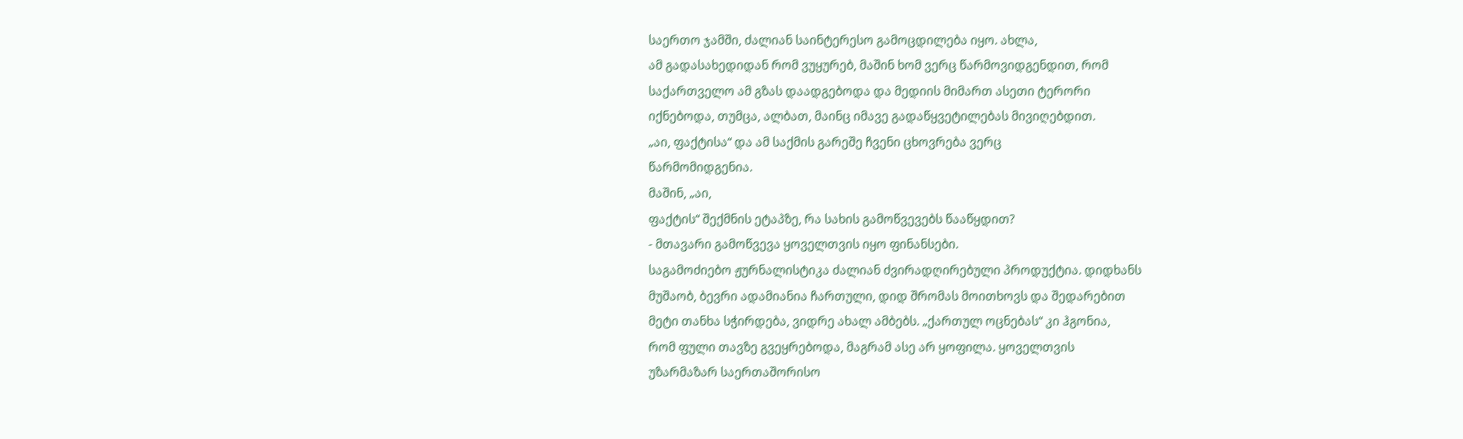საერთო ჯამში, ძალიან საინტერესო გამოცდილება იყო. ახლა,
ამ გადასახედიდან რომ ვუყურებ, მაშინ ხომ ვერც წარმოვიდგენდით, რომ
საქართველო ამ გზას დაადგებოდა და მედიის მიმართ ასეთი ტერორი
იქნებოდა, თუმცა, ალბათ, მაინც იმავე გადაწყვეტილებას მივიღებდით.
„აი, ფაქტისა“ და ამ საქმის გარეშე ჩვენი ცხოვრება ვერც
წარმომიდგენია.
მაშინ, „აი,
ფაქტის“ შექმნის ეტაპზე, რა სახის გამოწვევებს წააწყდით?
- მთავარი გამოწვევა ყოველთვის იყო ფინანსები.
საგამოძიებო ჟურნალისტიკა ძალიან ძვირადღირებული პროდუქტია. დიდხანს
მუშაობ, ბევრი ადამიანია ჩართული, დიდ შრომას მოითხოვს და შედარებით
მეტი თანხა სჭირდება, ვიდრე ახალ ამბებს. „ქართულ ოცნებას“ კი ჰგონია,
რომ ფული თავზე გვეყრებოდა, მაგრამ ასე არ ყოფილა. ყოველთვის
უზარმაზარ საერთაშორისო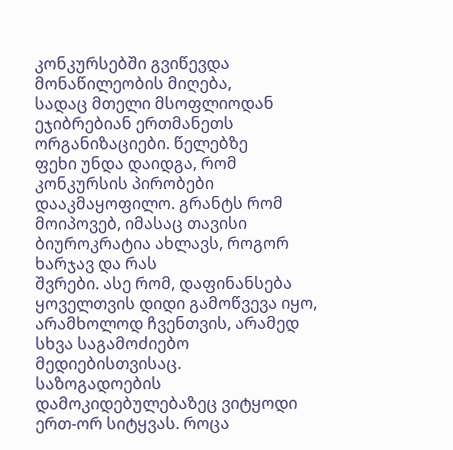კონკურსებში გვიწევდა მონაწილეობის მიღება,
სადაც მთელი მსოფლიოდან ეჯიბრებიან ერთმანეთს ორგანიზაციები. წელებზე
ფეხი უნდა დაიდგა, რომ კონკურსის პირობები დააკმაყოფილო. გრანტს რომ
მოიპოვებ, იმასაც თავისი ბიუროკრატია ახლავს, როგორ ხარჯავ და რას
შვრები. ასე რომ, დაფინანსება ყოველთვის დიდი გამოწვევა იყო,
არამხოლოდ ჩვენთვის, არამედ სხვა საგამოძიებო მედიებისთვისაც.
საზოგადოების დამოკიდებულებაზეც ვიტყოდი ერთ-ორ სიტყვას. როცა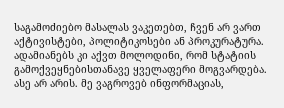საგამოძიებო მასალას ვაკეთებთ, ჩვენ არ ვართ აქტივისტები, პოლიტიკოსები ან პროკურატურა. ადამიანებს კი აქვთ მოლოდინი, რომ სტატიის გამოქვეყნებისთანავე ყველაფერი მოგვარდება. ასე არ არის. მე ვაგროვებ ინფორმაციას,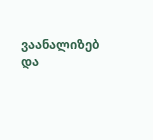ვაანალიზებ და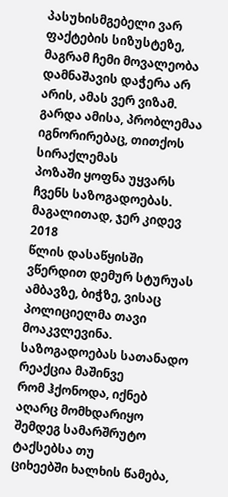პასუხისმგებელი ვარ ფაქტების სიზუსტეზე, მაგრამ ჩემი მოვალეობა დამნაშავის დაჭერა არ არის, ამას ვერ ვიზამ.
გარდა ამისა, პრობლემაა იგნორირებაც, თითქოს სირაქლემას
პოზაში ყოფნა უყვარს ჩვენს საზოგადოებას. მაგალითად, ჯერ კიდევ 2018
წლის დასაწყისში ვწერდით დემურ სტურუას ამბავზე, ბიჭზე, ვისაც
პოლიციელმა თავი მოაკვლევინა. საზოგადოებას სათანადო რეაქცია მაშინვე
რომ ჰქონოდა, იქნებ აღარც მომხდარიყო შემდეგ სამარშრუტო ტაქსებსა თუ
ციხეებში ხალხის წამება,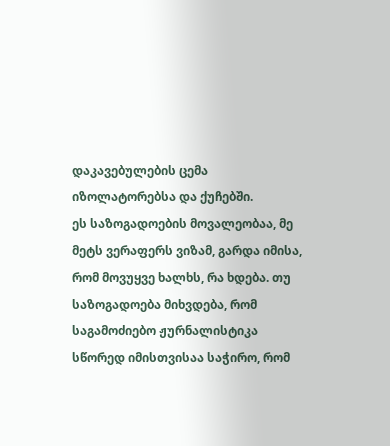დაკავებულების ცემა იზოლატორებსა და ქუჩებში.
ეს საზოგადოების მოვალეობაა, მე მეტს ვერაფერს ვიზამ, გარდა იმისა,
რომ მოვუყვე ხალხს, რა ხდება. თუ საზოგადოება მიხვდება, რომ
საგამოძიებო ჟურნალისტიკა სწორედ იმისთვისაა საჭირო, რომ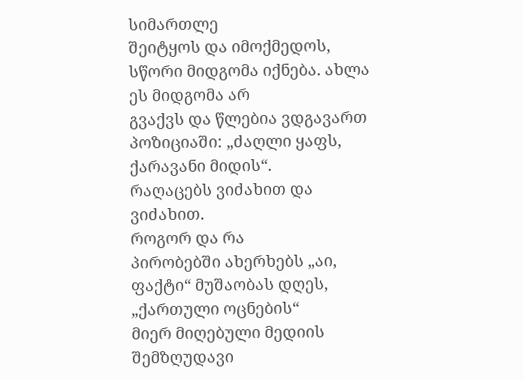სიმართლე
შეიტყოს და იმოქმედოს, სწორი მიდგომა იქნება. ახლა ეს მიდგომა არ
გვაქვს და წლებია ვდგავართ პოზიციაში: „ძაღლი ყაფს, ქარავანი მიდის“.
რაღაცებს ვიძახით და ვიძახით.
როგორ და რა
პირობებში ახერხებს „აი, ფაქტი“ მუშაობას დღეს, „ქართული ოცნების“
მიერ მიღებული მედიის შემზღუდავი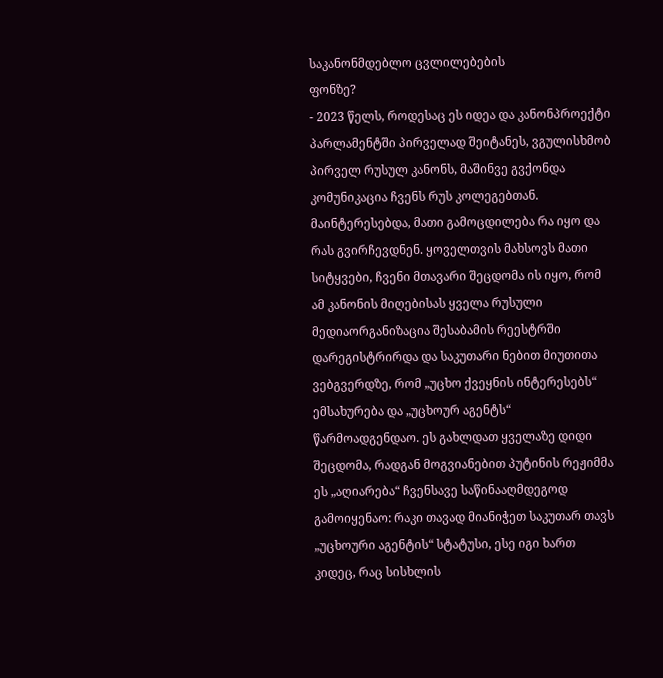საკანონმდებლო ცვლილებების
ფონზე?
- 2023 წელს, როდესაც ეს იდეა და კანონპროექტი პარლამენტში პირველად შეიტანეს, ვგულისხმობ პირველ რუსულ კანონს, მაშინვე გვქონდა კომუნიკაცია ჩვენს რუს კოლეგებთან. მაინტერესებდა, მათი გამოცდილება რა იყო და რას გვირჩევდნენ. ყოველთვის მახსოვს მათი სიტყვები, ჩვენი მთავარი შეცდომა ის იყო, რომ ამ კანონის მიღებისას ყველა რუსული მედიაორგანიზაცია შესაბამის რეესტრში დარეგისტრირდა და საკუთარი ნებით მიუთითა ვებგვერდზე, რომ „უცხო ქვეყნის ინტერესებს“ ემსახურება და „უცხოურ აგენტს“ წარმოადგენდაო. ეს გახლდათ ყველაზე დიდი შეცდომა, რადგან მოგვიანებით პუტინის რეჟიმმა ეს „აღიარება“ ჩვენსავე საწინააღმდეგოდ გამოიყენაო: რაკი თავად მიანიჭეთ საკუთარ თავს „უცხოური აგენტის“ სტატუსი, ესე იგი ხართ კიდეც, რაც სისხლის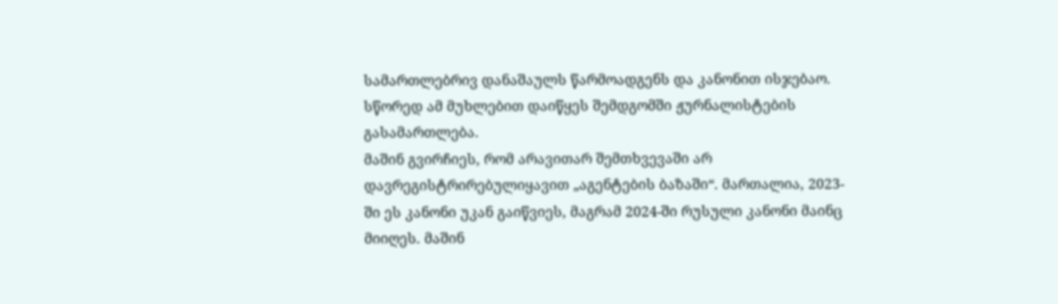სამართლებრივ დანაშაულს წარმოადგენს და კანონით ისჯებაო. სწორედ ამ მუხლებით დაიწყეს შემდგომში ჟურნალისტების გასამართლება.
მაშინ გვირჩიეს, რომ არავითარ შემთხვევაში არ დავრეგისტრირებულიყავით „აგენტების ბაზაში“. მართალია, 2023-ში ეს კანონი უკან გაიწვიეს, მაგრამ 2024-ში რუსული კანონი მაინც მიიღეს. მაშინ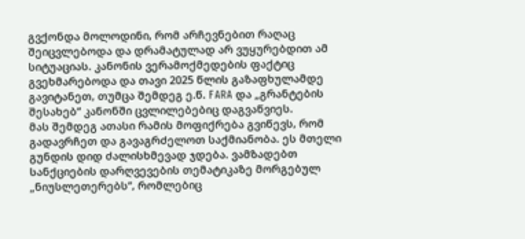გვქონდა მოლოდინი, რომ არჩევნებით რაღაც შეიცვლებოდა და დრამატულად არ ვუყურებდით ამ სიტუაციას. კანონის ვერამოქმედების ფაქტიც გვეხმარებოდა და თავი 2025 წლის გაზაფხულამდე გავიტანეთ, თუმცა შემდეგ ე.წ. FARA და „გრანტების შესახებ“ კანონში ცვლილებებიც დაგვაწვიეს.
მას შემდეგ ათასი რამის მოფიქრება გვიწევს, რომ გადავრჩეთ და გავაგრძელოთ საქმიანობა. ეს მთელი გუნდის დიდ ძალისხმევად ჯდება. ვამზადებთ სანქციების დარღვევების თემატიკაზე მორგებულ „ნიუსლეთერებს“, რომლებიც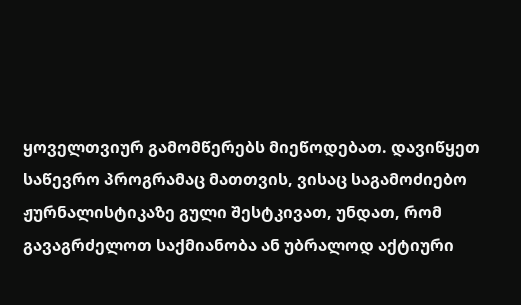ყოველთვიურ გამომწერებს მიეწოდებათ. დავიწყეთ საწევრო პროგრამაც მათთვის, ვისაც საგამოძიებო ჟურნალისტიკაზე გული შესტკივათ, უნდათ, რომ გავაგრძელოთ საქმიანობა ან უბრალოდ აქტიური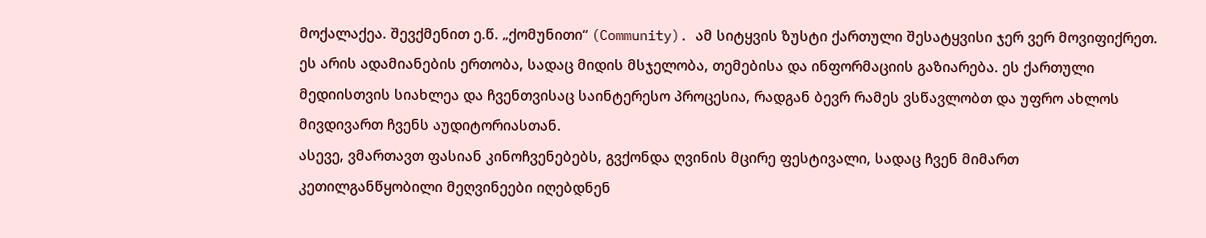მოქალაქეა. შევქმენით ე.წ. „ქომუნითი“ (Community). ამ სიტყვის ზუსტი ქართული შესატყვისი ჯერ ვერ მოვიფიქრეთ. ეს არის ადამიანების ერთობა, სადაც მიდის მსჯელობა, თემებისა და ინფორმაციის გაზიარება. ეს ქართული მედიისთვის სიახლეა და ჩვენთვისაც საინტერესო პროცესია, რადგან ბევრ რამეს ვსწავლობთ და უფრო ახლოს მივდივართ ჩვენს აუდიტორიასთან.
ასევე, ვმართავთ ფასიან კინოჩვენებებს, გვქონდა ღვინის მცირე ფესტივალი, სადაც ჩვენ მიმართ კეთილგანწყობილი მეღვინეები იღებდნენ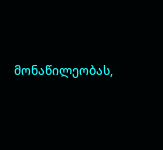მონაწილეობას,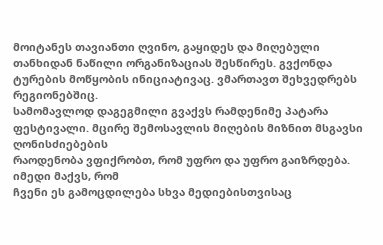მოიტანეს თავიანთი ღვინო, გაყიდეს და მიღებული თანხიდან ნაწილი ორგანიზაციას შესწირეს. გვქონდა ტურების მოწყობის ინიციატივაც. ვმართავთ შეხვედრებს რეგიონებშიც.
სამომავლოდ დაგეგმილი გვაქვს რამდენიმე პატარა
ფესტივალი. მცირე შემოსავლის მიღების მიზნით მსგავსი ღონისძიებების
რაოდენობა ვფიქრობთ, რომ უფრო და უფრო გაიზრდება. იმედი მაქვს, რომ
ჩვენი ეს გამოცდილება სხვა მედიებისთვისაც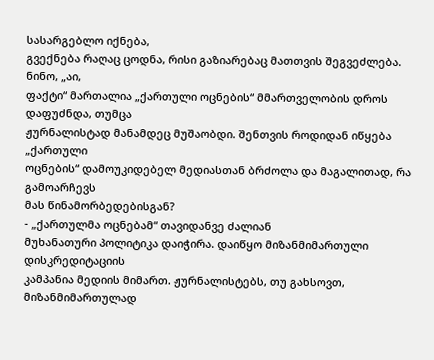სასარგებლო იქნება,
გვექნება რაღაც ცოდნა, რისი გაზიარებაც მათთვის შეგვეძლება.
ნინო, „აი,
ფაქტი“ მართალია „ქართული ოცნების“ მმართველობის დროს დაფუძნდა, თუმცა
ჟურნალისტად მანამდეც მუშაობდი. შენთვის როდიდან იწყება „ქართული
ოცნების“ დამოუკიდებელ მედიასთან ბრძოლა და მაგალითად, რა გამოარჩევს
მას წინამორბედებისგან?
- „ქართულმა ოცნებამ“ თავიდანვე ძალიან
მუხანათური პოლიტიკა დაიჭირა. დაიწყო მიზანმიმართული დისკრედიტაციის
კამპანია მედიის მიმართ. ჟურნალისტებს, თუ გახსოვთ, მიზანმიმართულად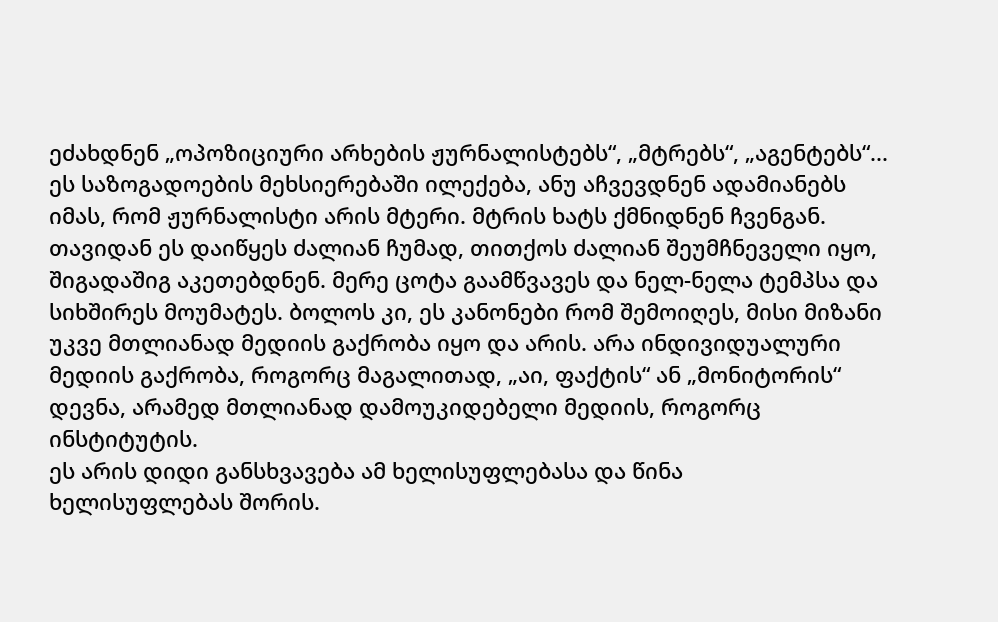ეძახდნენ „ოპოზიციური არხების ჟურნალისტებს“, „მტრებს“, „აგენტებს“...
ეს საზოგადოების მეხსიერებაში ილექება, ანუ აჩვევდნენ ადამიანებს
იმას, რომ ჟურნალისტი არის მტერი. მტრის ხატს ქმნიდნენ ჩვენგან.
თავიდან ეს დაიწყეს ძალიან ჩუმად, თითქოს ძალიან შეუმჩნეველი იყო, შიგადაშიგ აკეთებდნენ. მერე ცოტა გაამწვავეს და ნელ-ნელა ტემპსა და სიხშირეს მოუმატეს. ბოლოს კი, ეს კანონები რომ შემოიღეს, მისი მიზანი უკვე მთლიანად მედიის გაქრობა იყო და არის. არა ინდივიდუალური მედიის გაქრობა, როგორც მაგალითად, „აი, ფაქტის“ ან „მონიტორის“ დევნა, არამედ მთლიანად დამოუკიდებელი მედიის, როგორც ინსტიტუტის.
ეს არის დიდი განსხვავება ამ ხელისუფლებასა და წინა
ხელისუფლებას შორის.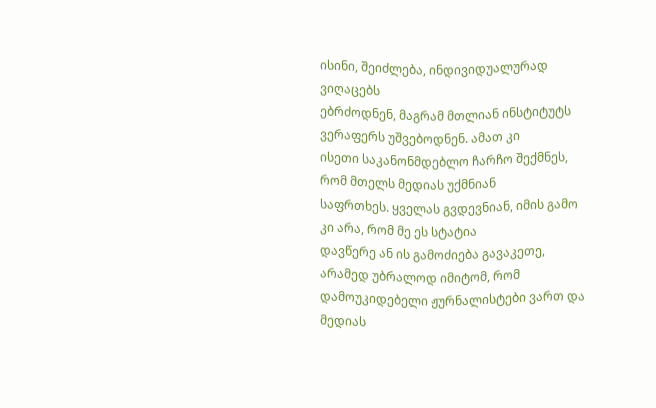ისინი, შეიძლება, ინდივიდუალურად ვიღაცებს
ებრძოდნენ, მაგრამ მთლიან ინსტიტუტს ვერაფერს უშვებოდნენ. ამათ კი
ისეთი საკანონმდებლო ჩარჩო შექმნეს, რომ მთელს მედიას უქმნიან
საფრთხეს. ყველას გვდევნიან, იმის გამო კი არა, რომ მე ეს სტატია
დავწერე ან ის გამოძიება გავაკეთე, არამედ უბრალოდ იმიტომ, რომ
დამოუკიდებელი ჟურნალისტები ვართ და მედიას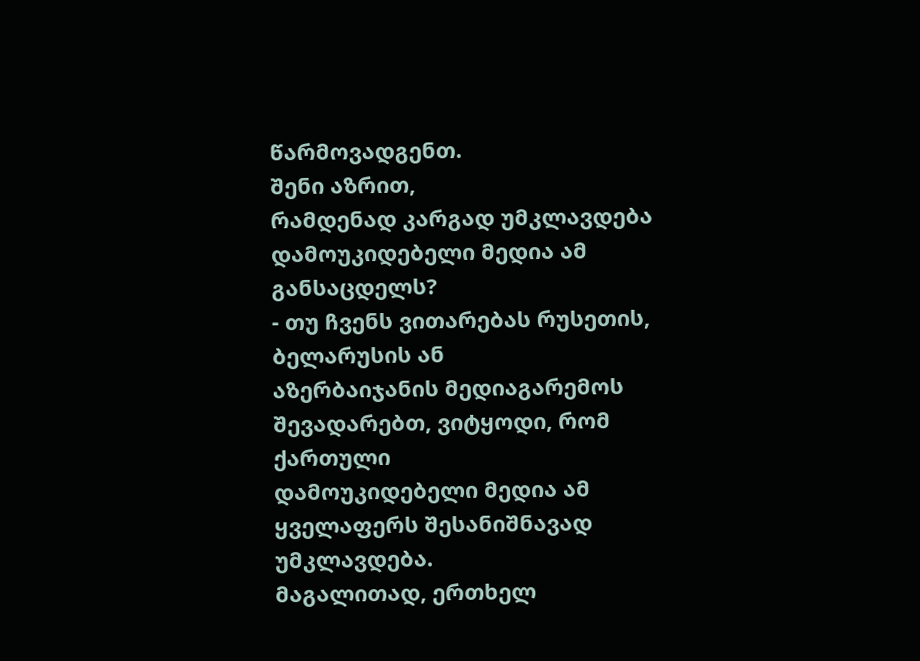წარმოვადგენთ.
შენი აზრით,
რამდენად კარგად უმკლავდება დამოუკიდებელი მედია ამ განსაცდელს?
- თუ ჩვენს ვითარებას რუსეთის, ბელარუსის ან
აზერბაიჯანის მედიაგარემოს შევადარებთ, ვიტყოდი, რომ ქართული
დამოუკიდებელი მედია ამ ყველაფერს შესანიშნავად უმკლავდება.
მაგალითად, ერთხელ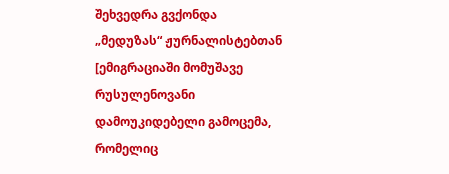შეხვედრა გვქონდა „მედუზას“ ჟურნალისტებთან
[ემიგრაციაში მომუშავე რუსულენოვანი დამოუკიდებელი გამოცემა, რომელიც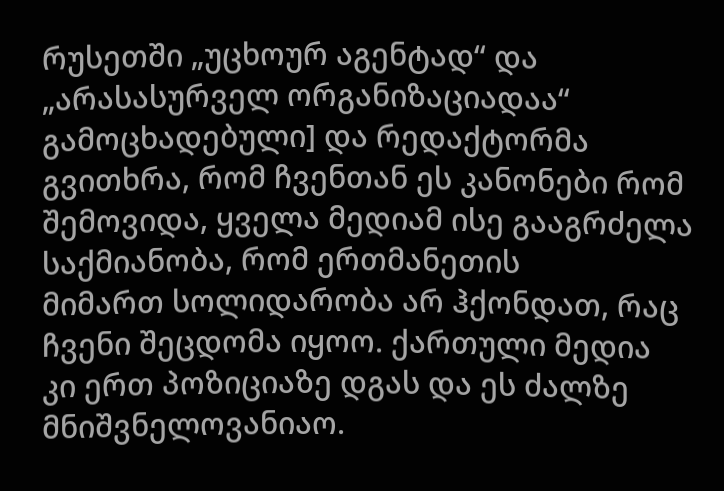რუსეთში „უცხოურ აგენტად“ და „არასასურველ ორგანიზაციადაა“
გამოცხადებული] და რედაქტორმა გვითხრა, რომ ჩვენთან ეს კანონები რომ
შემოვიდა, ყველა მედიამ ისე გააგრძელა საქმიანობა, რომ ერთმანეთის
მიმართ სოლიდარობა არ ჰქონდათ, რაც ჩვენი შეცდომა იყოო. ქართული მედია
კი ერთ პოზიციაზე დგას და ეს ძალზე მნიშვნელოვანიაო.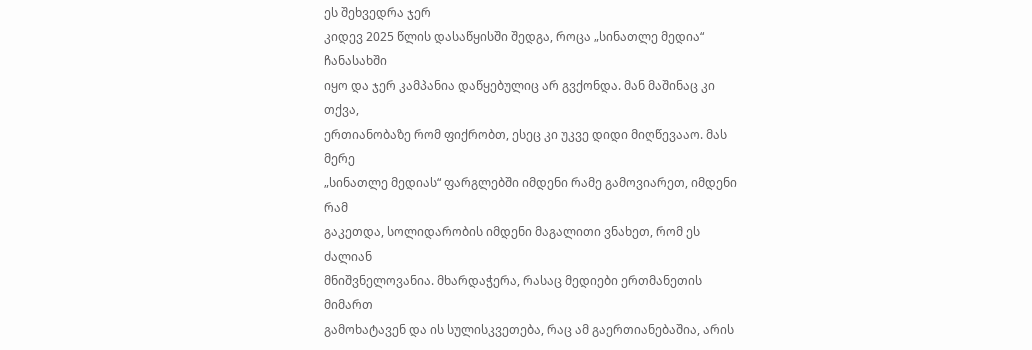ეს შეხვედრა ჯერ
კიდევ 2025 წლის დასაწყისში შედგა, როცა „სინათლე მედია“ ჩანასახში
იყო და ჯერ კამპანია დაწყებულიც არ გვქონდა. მან მაშინაც კი თქვა,
ერთიანობაზე რომ ფიქრობთ, ესეც კი უკვე დიდი მიღწევააო. მას მერე
„სინათლე მედიას“ ფარგლებში იმდენი რამე გამოვიარეთ, იმდენი რამ
გაკეთდა, სოლიდარობის იმდენი მაგალითი ვნახეთ, რომ ეს ძალიან
მნიშვნელოვანია. მხარდაჭერა, რასაც მედიები ერთმანეთის მიმართ
გამოხატავენ და ის სულისკვეთება, რაც ამ გაერთიანებაშია, არის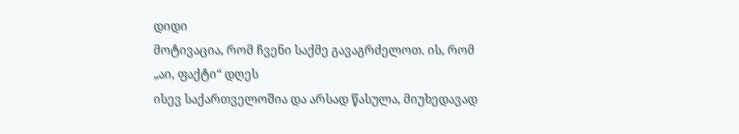დიდი
მოტივაცია, რომ ჩვენი საქმე გავაგრძელოთ. ის, რომ „აი, ფაქტი“ დღეს
ისევ საქართველოშია და არსად წასულა, მიუხედავად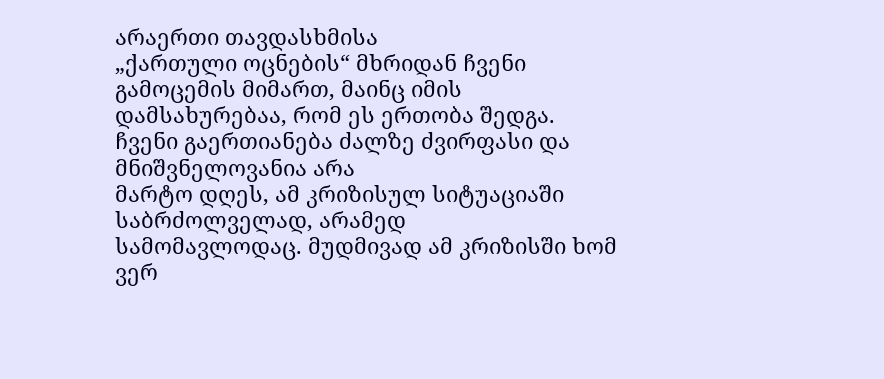არაერთი თავდასხმისა
„ქართული ოცნების“ მხრიდან ჩვენი გამოცემის მიმართ, მაინც იმის
დამსახურებაა, რომ ეს ერთობა შედგა.
ჩვენი გაერთიანება ძალზე ძვირფასი და მნიშვნელოვანია არა
მარტო დღეს, ამ კრიზისულ სიტუაციაში საბრძოლველად, არამედ
სამომავლოდაც. მუდმივად ამ კრიზისში ხომ ვერ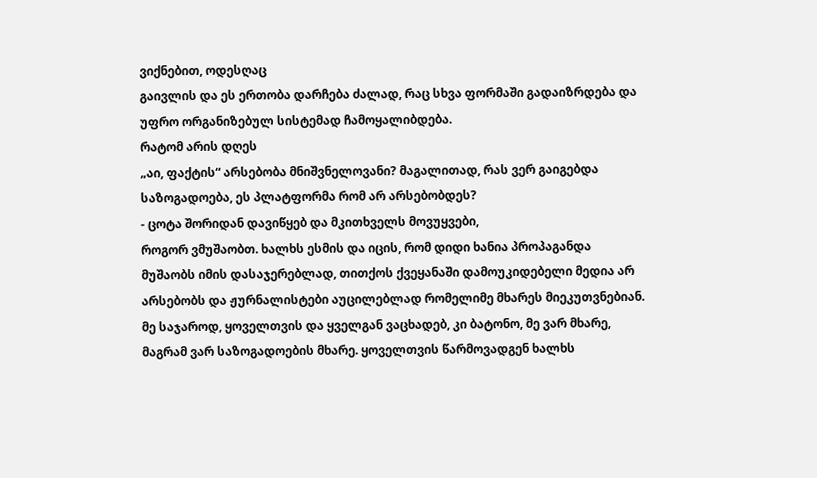ვიქნებით, ოდესღაც
გაივლის და ეს ერთობა დარჩება ძალად, რაც სხვა ფორმაში გადაიზრდება და
უფრო ორგანიზებულ სისტემად ჩამოყალიბდება.
რატომ არის დღეს
„აი, ფაქტის“ არსებობა მნიშვნელოვანი? მაგალითად, რას ვერ გაიგებდა
საზოგადოება, ეს პლატფორმა რომ არ არსებობდეს?
- ცოტა შორიდან დავიწყებ და მკითხველს მოვუყვები,
როგორ ვმუშაობთ. ხალხს ესმის და იცის, რომ დიდი ხანია პროპაგანდა
მუშაობს იმის დასაჯერებლად, თითქოს ქვეყანაში დამოუკიდებელი მედია არ
არსებობს და ჟურნალისტები აუცილებლად რომელიმე მხარეს მიეკუთვნებიან.
მე საჯაროდ, ყოველთვის და ყველგან ვაცხადებ, კი ბატონო, მე ვარ მხარე,
მაგრამ ვარ საზოგადოების მხარე. ყოველთვის წარმოვადგენ ხალხს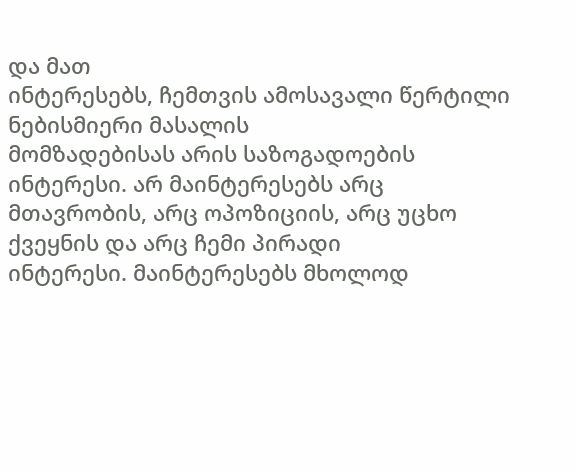და მათ
ინტერესებს, ჩემთვის ამოსავალი წერტილი ნებისმიერი მასალის
მომზადებისას არის საზოგადოების ინტერესი. არ მაინტერესებს არც
მთავრობის, არც ოპოზიციის, არც უცხო ქვეყნის და არც ჩემი პირადი
ინტერესი. მაინტერესებს მხოლოდ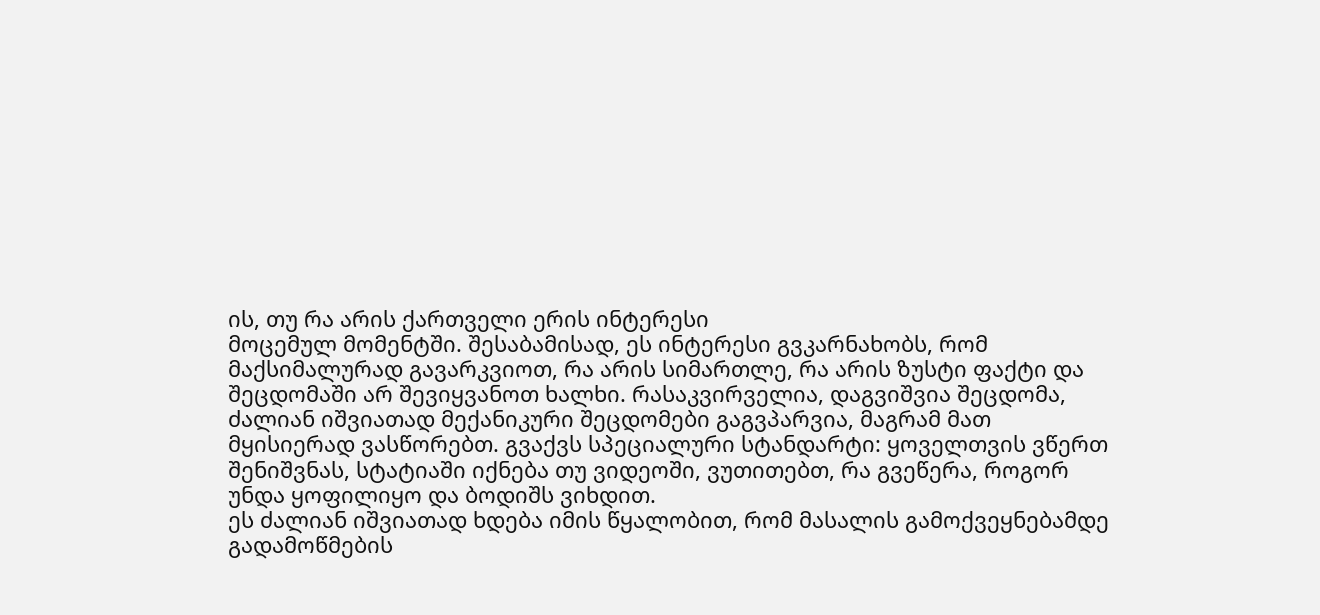ის, თუ რა არის ქართველი ერის ინტერესი
მოცემულ მომენტში. შესაბამისად, ეს ინტერესი გვკარნახობს, რომ
მაქსიმალურად გავარკვიოთ, რა არის სიმართლე, რა არის ზუსტი ფაქტი და
შეცდომაში არ შევიყვანოთ ხალხი. რასაკვირველია, დაგვიშვია შეცდომა,
ძალიან იშვიათად მექანიკური შეცდომები გაგვპარვია, მაგრამ მათ
მყისიერად ვასწორებთ. გვაქვს სპეციალური სტანდარტი: ყოველთვის ვწერთ
შენიშვნას, სტატიაში იქნება თუ ვიდეოში, ვუთითებთ, რა გვეწერა, როგორ
უნდა ყოფილიყო და ბოდიშს ვიხდით.
ეს ძალიან იშვიათად ხდება იმის წყალობით, რომ მასალის გამოქვეყნებამდე გადამოწმების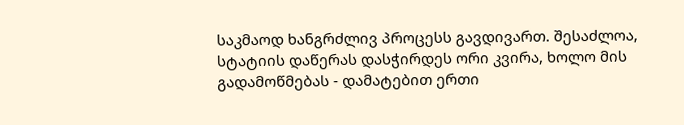საკმაოდ ხანგრძლივ პროცესს გავდივართ. შესაძლოა, სტატიის დაწერას დასჭირდეს ორი კვირა, ხოლო მის გადამოწმებას - დამატებით ერთი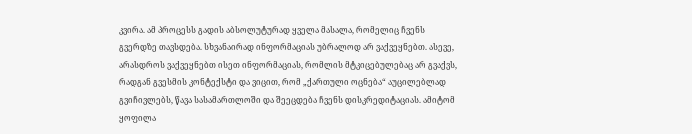კვირა. ამ პროცესს გადის აბსოლუტურად ყველა მასალა, რომელიც ჩვენს გვერდზე თავსდება. სხვანაირად ინფორმაციას უბრალოდ არ ვაქვეყნებთ. ასევე, არასდროს ვაქვეყნებთ ისეთ ინფორმაციას, რომლის მტკიცებულებაც არ გვაქვს, რადგან გვესმის კონტექსტი და ვიცით, რომ „ქართული ოცნება“ აუცილებლად გვიჩივლებს, წავა სასამართლოში და შეეცდება ჩვენს დისკრედიტაციას. ამიტომ ყოფილა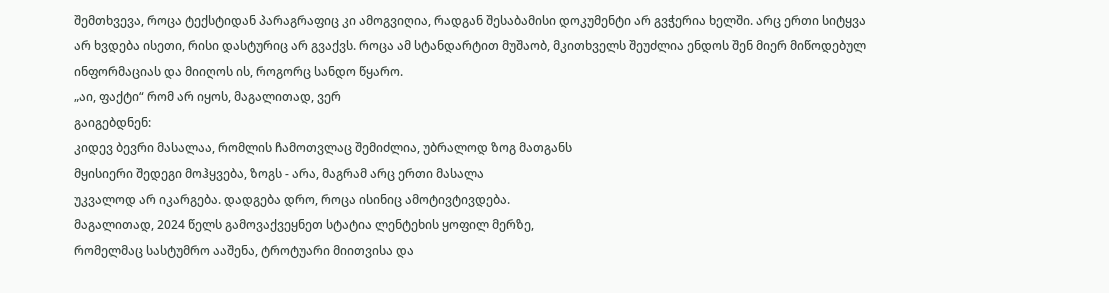შემთხვევა, როცა ტექსტიდან პარაგრაფიც კი ამოგვიღია, რადგან შესაბამისი დოკუმენტი არ გვჭერია ხელში. არც ერთი სიტყვა არ ხვდება ისეთი, რისი დასტურიც არ გვაქვს. როცა ამ სტანდარტით მუშაობ, მკითხველს შეუძლია ენდოს შენ მიერ მიწოდებულ ინფორმაციას და მიიღოს ის, როგორც სანდო წყარო.
„აი, ფაქტი“ რომ არ იყოს, მაგალითად, ვერ
გაიგებდნენ:
კიდევ ბევრი მასალაა, რომლის ჩამოთვლაც შემიძლია, უბრალოდ ზოგ მათგანს
მყისიერი შედეგი მოჰყვება, ზოგს - არა, მაგრამ არც ერთი მასალა
უკვალოდ არ იკარგება. დადგება დრო, როცა ისინიც ამოტივტივდება.
მაგალითად, 2024 წელს გამოვაქვეყნეთ სტატია ლენტეხის ყოფილ მერზე,
რომელმაც სასტუმრო ააშენა, ტროტუარი მიითვისა და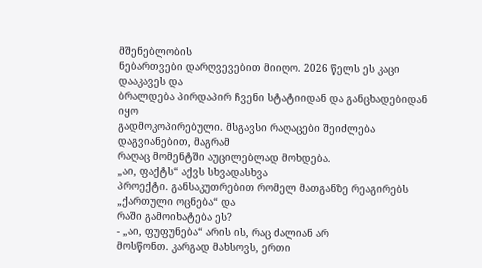მშენებლობის
ნებართვები დარღვევებით მიიღო. 2026 წელს ეს კაცი დააკავეს და
ბრალდება პირდაპირ ჩვენი სტატიიდან და განცხადებიდან იყო
გადმოკოპირებული. მსგავსი რაღაცები შეიძლება დაგვიანებით, მაგრამ
რაღაც მომენტში აუცილებლად მოხდება.
„აი, ფაქტს“ აქვს სხვადასხვა
პროექტი. განსაკუთრებით რომელ მათგანზე რეაგირებს „ქართული ოცნება“ და
რაში გამოიხატება ეს?
- „აი, ფუფუნება“ არის ის, რაც ძალიან არ
მოსწონთ. კარგად მახსოვს, ერთი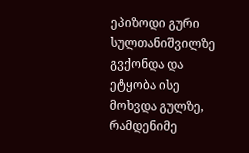ეპიზოდი გური სულთანიშვილზე გვქონდა და
ეტყობა ისე მოხვდა გულზე, რამდენიმე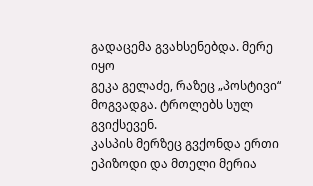გადაცემა გვახსენებდა. მერე იყო
გეკა გელაძე, რაზეც „პოსტივი“ მოგვადგა. ტროლებს სულ გვიქსევენ.
კასპის მერზეც გვქონდა ერთი ეპიზოდი და მთელი მერია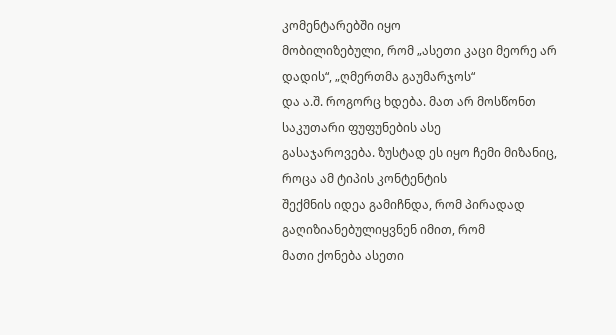კომენტარებში იყო
მობილიზებული, რომ „ასეთი კაცი მეორე არ დადის“, „ღმერთმა გაუმარჯოს“
და ა.შ. როგორც ხდება. მათ არ მოსწონთ საკუთარი ფუფუნების ასე
გასაჯაროვება. ზუსტად ეს იყო ჩემი მიზანიც, როცა ამ ტიპის კონტენტის
შექმნის იდეა გამიჩნდა, რომ პირადად გაღიზიანებულიყვნენ იმით, რომ
მათი ქონება ასეთი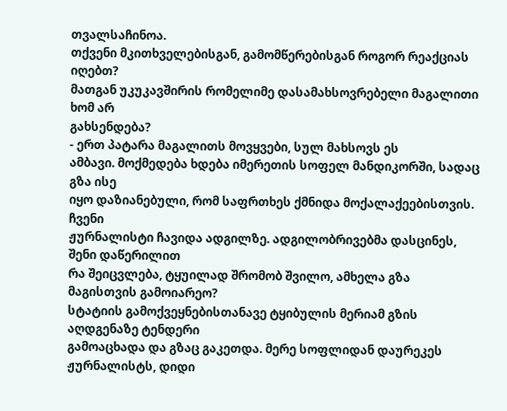თვალსაჩინოა.
თქვენი მკითხველებისგან, გამომწერებისგან როგორ რეაქციას იღებთ?
მათგან უკუკავშირის რომელიმე დასამახსოვრებელი მაგალითი ხომ არ
გახსენდება?
- ერთ პატარა მაგალითს მოვყვები, სულ მახსოვს ეს
ამბავი. მოქმედება ხდება იმერეთის სოფელ მანდიკორში, სადაც გზა ისე
იყო დაზიანებული, რომ საფრთხეს ქმნიდა მოქალაქეებისთვის. ჩვენი
ჟურნალისტი ჩავიდა ადგილზე. ადგილობრივებმა დასცინეს, შენი დაწერილით
რა შეიცვლება, ტყუილად შრომობ შვილო, ამხელა გზა მაგისთვის გამოიარეო?
სტატიის გამოქვეყნებისთანავე ტყიბულის მერიამ გზის აღდგენაზე ტენდერი
გამოაცხადა და გზაც გაკეთდა. მერე სოფლიდან დაურეკეს ჟურნალისტს, დიდი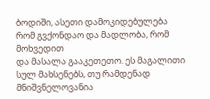ბოდიში, ასეთი დამოკიდებულება რომ გვქონდაო და მადლობა, რომ მოხვედით
და მასალა გააკეთეთო. ეს მაგალითი სულ მახსენებს, თუ რამდენად
მნიშვნელოვანია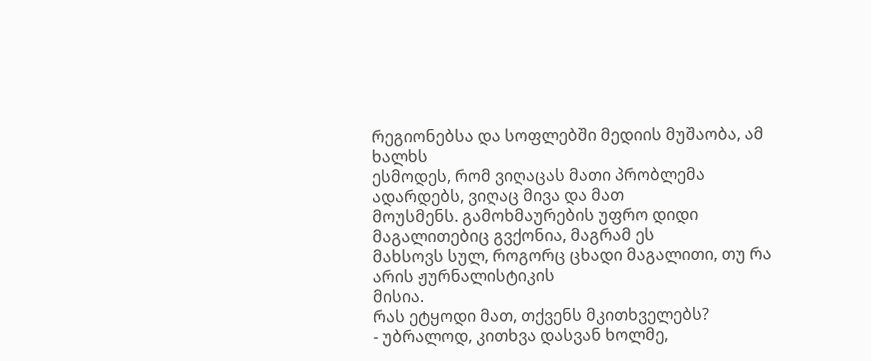რეგიონებსა და სოფლებში მედიის მუშაობა, ამ ხალხს
ესმოდეს, რომ ვიღაცას მათი პრობლემა ადარდებს, ვიღაც მივა და მათ
მოუსმენს. გამოხმაურების უფრო დიდი მაგალითებიც გვქონია, მაგრამ ეს
მახსოვს სულ, როგორც ცხადი მაგალითი, თუ რა არის ჟურნალისტიკის
მისია.
რას ეტყოდი მათ, თქვენს მკითხველებს?
- უბრალოდ, კითხვა დასვან ხოლმე,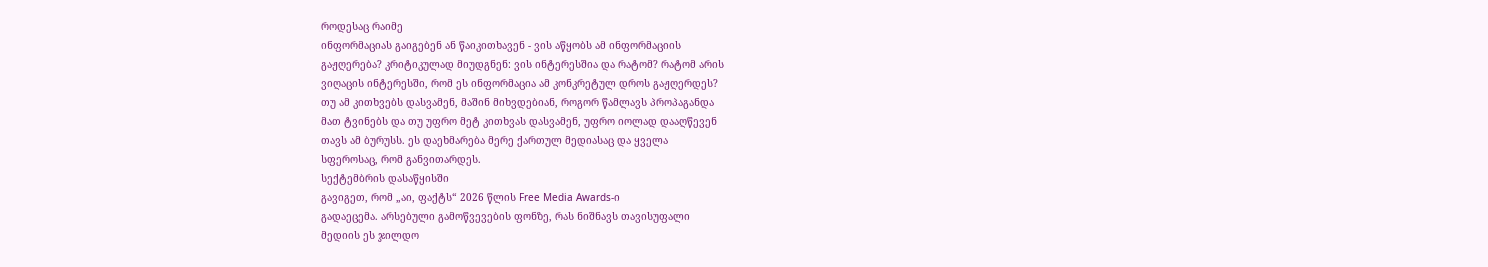როდესაც რაიმე
ინფორმაციას გაიგებენ ან წაიკითხავენ - ვის აწყობს ამ ინფორმაციის
გაჟღერება? კრიტიკულად მიუდგნენ: ვის ინტერესშია და რატომ? რატომ არის
ვიღაცის ინტერესში, რომ ეს ინფორმაცია ამ კონკრეტულ დროს გაჟღერდეს?
თუ ამ კითხვებს დასვამენ, მაშინ მიხვდებიან, როგორ წამლავს პროპაგანდა
მათ ტვინებს და თუ უფრო მეტ კითხვას დასვამენ, უფრო იოლად დააღწევენ
თავს ამ ბურუსს. ეს დაეხმარება მერე ქართულ მედიასაც და ყველა
სფეროსაც, რომ განვითარდეს.
სექტემბრის დასაწყისში
გავიგეთ, რომ „აი, ფაქტს“ 2026 წლის Free Media Awards-ი
გადაეცემა. არსებული გამოწვევების ფონზე, რას ნიშნავს თავისუფალი
მედიის ეს ჯილდო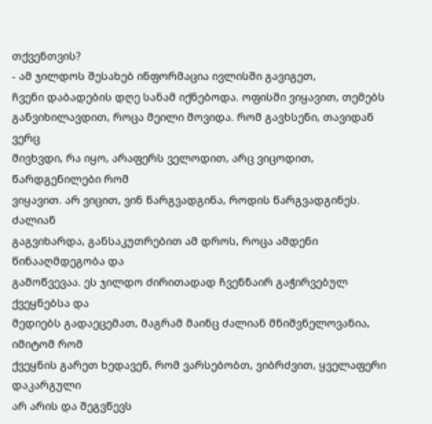თქვენთვის?
- ამ ჯილდოს შესახებ ინფორმაცია ივლისში გავიგეთ,
ჩვენი დაბადების დღე სანამ იქნებოდა. ოფისში ვიყავით, თემებს
განვიხილავდით, როცა მეილი მოვიდა. რომ გავხსენი, თავიდან ვერც
მივხვდი, რა იყო, არაფერს ველოდით, არც ვიცოდით, წარდგენილები რომ
ვიყავით. არ ვიცით, ვინ წარგვადგინა, როდის წარგვადგინეს. ძალიან
გაგვიხარდა, განსაკუთრებით ამ დროს, როცა ამდენი წინააღმდეგობა და
გამოწვევაა. ეს ჯილდო ძირითადად ჩვენნაირ გაჭირვებულ ქვეყნებსა და
მედიებს გადაეცემათ, მაგრამ მაინც ძალიან მნიშვნელოვანია, იმიტომ რომ
ქვეყნის გარეთ ხედავენ, რომ ვარსებობთ, ვიბრძვით, ყველაფერი დაკარგული
არ არის და შეგვწევს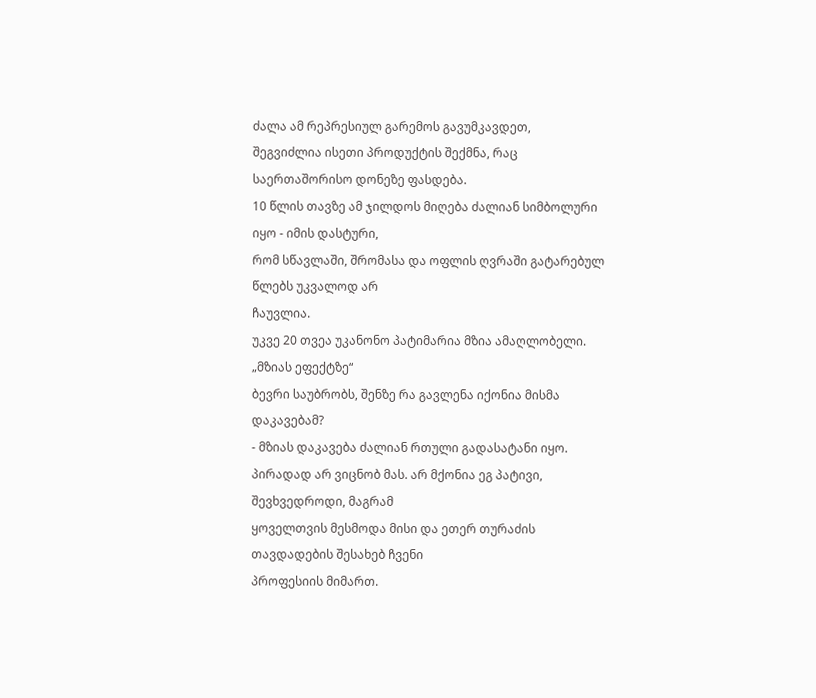ძალა ამ რეპრესიულ გარემოს გავუმკავდეთ,
შეგვიძლია ისეთი პროდუქტის შექმნა, რაც საერთაშორისო დონეზე ფასდება.
10 წლის თავზე ამ ჯილდოს მიღება ძალიან სიმბოლური იყო - იმის დასტური,
რომ სწავლაში, შრომასა და ოფლის ღვრაში გატარებულ წლებს უკვალოდ არ
ჩაუვლია.
უკვე 20 თვეა უკანონო პატიმარია მზია ამაღლობელი. „მზიას ეფექტზე“
ბევრი საუბრობს, შენზე რა გავლენა იქონია მისმა დაკავებამ?
- მზიას დაკავება ძალიან რთული გადასატანი იყო.
პირადად არ ვიცნობ მას. არ მქონია ეგ პატივი, შევხვედროდი, მაგრამ
ყოველთვის მესმოდა მისი და ეთერ თურაძის თავდადების შესახებ ჩვენი
პროფესიის მიმართ.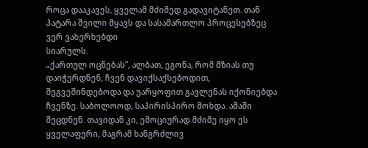როცა დააკავეს, ყველამ მძიმედ გადავიტანეთ. თან
პატარა შვილი მყავს და სასამართლო პროცესებზეც ვერ ვახერხებდი
სიარულს.
„ქართულ ოცნებას“, ალბათ, ეგონა, რომ მზიას თუ დაიჭერდნენ, ჩვენ დავიქსაქსებოდით, შეგვეშინდებოდა და უარყოფით გავლენას იქონიებდა ჩვენზე. საბოლოოდ, საპირისპირო მოხდა. ამაში შეცდნენ. თავიდან კი, ემოციურად მძიმე იყო ეს ყველაფერი, მაგრამ ხანგრძლივ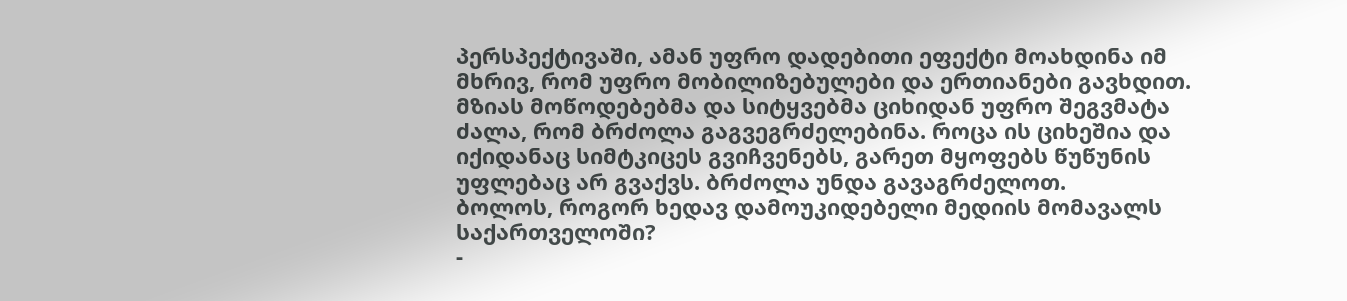პერსპექტივაში, ამან უფრო დადებითი ეფექტი მოახდინა იმ მხრივ, რომ უფრო მობილიზებულები და ერთიანები გავხდით. მზიას მოწოდებებმა და სიტყვებმა ციხიდან უფრო შეგვმატა ძალა, რომ ბრძოლა გაგვეგრძელებინა. როცა ის ციხეშია და იქიდანაც სიმტკიცეს გვიჩვენებს, გარეთ მყოფებს წუწუნის უფლებაც არ გვაქვს. ბრძოლა უნდა გავაგრძელოთ.
ბოლოს, როგორ ხედავ დამოუკიდებელი მედიის მომავალს
საქართველოში?
-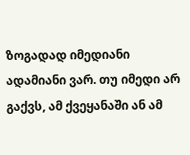ზოგადად იმედიანი ადამიანი ვარ. თუ იმედი არ
გაქვს, ამ ქვეყანაში ან ამ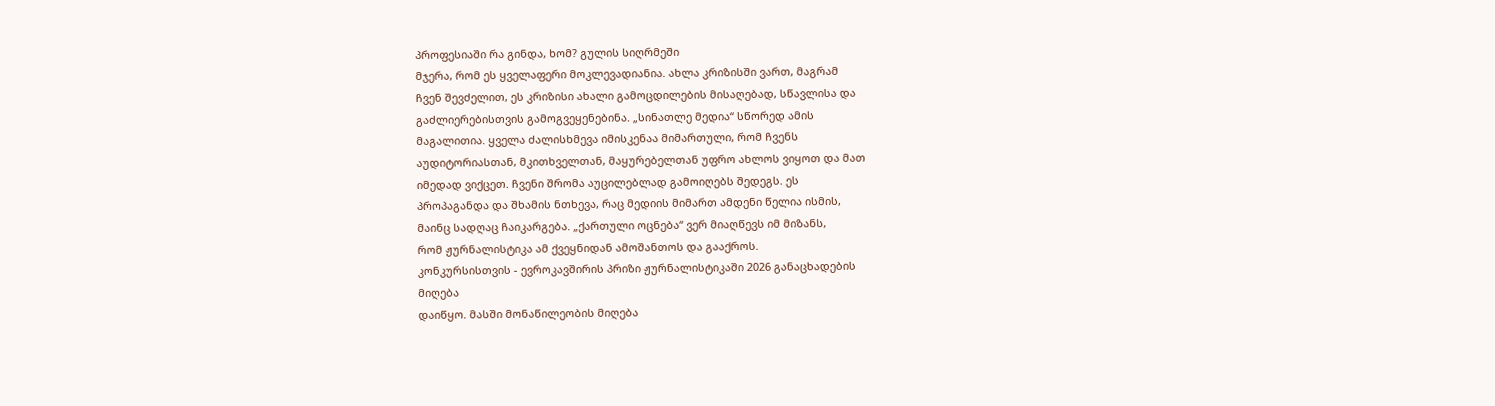პროფესიაში რა გინდა, ხომ? გულის სიღრმეში
მჯერა, რომ ეს ყველაფერი მოკლევადიანია. ახლა კრიზისში ვართ, მაგრამ
ჩვენ შევძელით, ეს კრიზისი ახალი გამოცდილების მისაღებად, სწავლისა და
გაძლიერებისთვის გამოგვეყენებინა. „სინათლე მედია“ სწორედ ამის
მაგალითია. ყველა ძალისხმევა იმისკენაა მიმართული, რომ ჩვენს
აუდიტორიასთან, მკითხველთან, მაყურებელთან უფრო ახლოს ვიყოთ და მათ
იმედად ვიქცეთ. ჩვენი შრომა აუცილებლად გამოიღებს შედეგს. ეს
პროპაგანდა და შხამის ნთხევა, რაც მედიის მიმართ ამდენი წელია ისმის,
მაინც სადღაც ჩაიკარგება. „ქართული ოცნება“ ვერ მიაღწევს იმ მიზანს,
რომ ჟურნალისტიკა ამ ქვეყნიდან ამოშანთოს და გააქროს.
კონკურსისთვის - ევროკავშირის პრიზი ჟურნალისტიკაში 2026 განაცხადების
მიღება
დაიწყო. მასში მონაწილეობის მიღება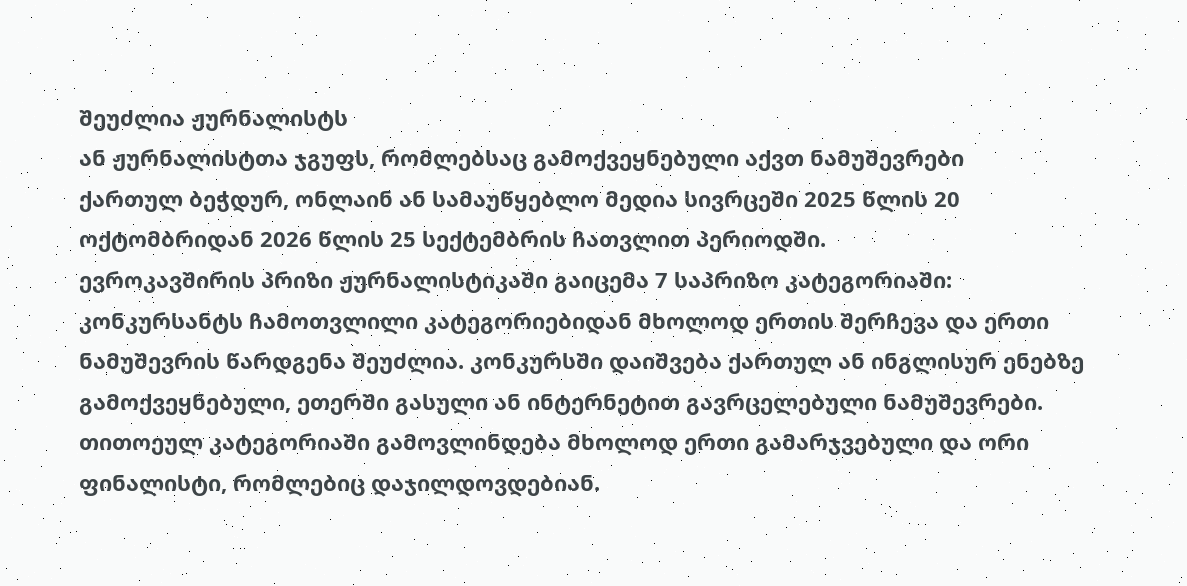შეუძლია ჟურნალისტს
ან ჟურნალისტთა ჯგუფს, რომლებსაც გამოქვეყნებული აქვთ ნამუშევრები
ქართულ ბეჭდურ, ონლაინ ან სამაუწყებლო მედია სივრცეში 2025 წლის 20
ოქტომბრიდან 2026 წლის 25 სექტემბრის ჩათვლით პერიოდში.
ევროკავშირის პრიზი ჟურნალისტიკაში გაიცემა 7 საპრიზო კატეგორიაში:
კონკურსანტს ჩამოთვლილი კატეგორიებიდან მხოლოდ ერთის შერჩევა და ერთი ნამუშევრის წარდგენა შეუძლია. კონკურსში დაიშვება ქართულ ან ინგლისურ ენებზე გამოქვეყნებული, ეთერში გასული ან ინტერნეტით გავრცელებული ნამუშევრები. თითოეულ კატეგორიაში გამოვლინდება მხოლოდ ერთი გამარჯვებული და ორი ფინალისტი, რომლებიც დაჯილდოვდებიან.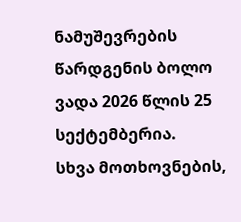ნამუშევრების წარდგენის ბოლო ვადა 2026 წლის 25 სექტემბერია.
სხვა მოთხოვნების,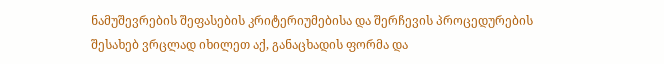ნამუშევრების შეფასების კრიტერიუმებისა და შერჩევის პროცედურების შესახებ ვრცლად იხილეთ აქ, განაცხადის ფორმა და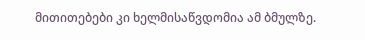მითითებები კი ხელმისაწვდომია ამ ბმულზე.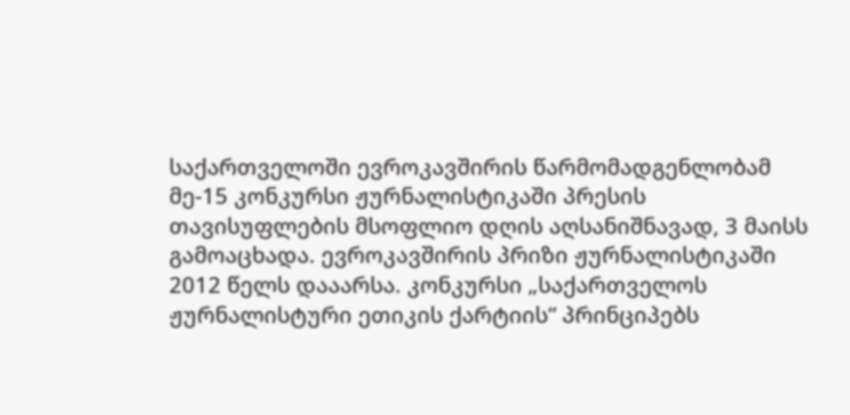საქართველოში ევროკავშირის წარმომადგენლობამ მე-15 კონკურსი ჟურნალისტიკაში პრესის თავისუფლების მსოფლიო დღის აღსანიშნავად, 3 მაისს გამოაცხადა. ევროკავშირის პრიზი ჟურნალისტიკაში 2012 წელს დააარსა. კონკურსი „საქართველოს ჟურნალისტური ეთიკის ქარტიის“ პრინციპებს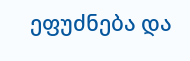ეფუძნება და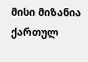მისი მიზანია ქართულ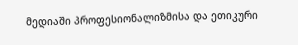მედიაში პროფესიონალიზმისა და ეთიკური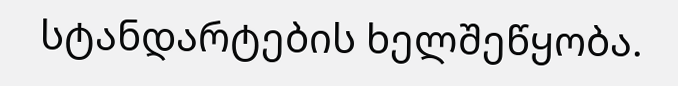სტანდარტების ხელშეწყობა.